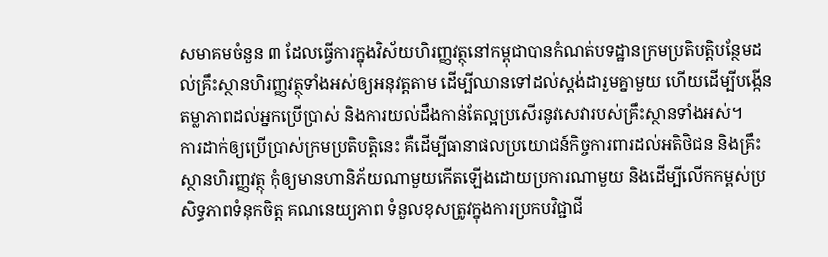សមាគមចំនួន ៣ ដែលធ្វើការក្នុងវិស័យហិរញ្ញវត្ថុនៅកម្ពុជាបានកំណត់បទដ្ឋានក្រមប្រតិបត្តិបន្ថែមដល់គ្រឹះស្ថានហិរញ្ញវត្ថុទាំងអស់ឲ្យអនុវត្តតាម ដើម្បីឈានទៅដល់ស្តង់ដារួមគ្នាមួយ ហើយដើម្បីបង្កើនតម្លាភាពដល់អ្នកប្រើប្រាស់ និងការយល់ដឹងកាន់តែល្អប្រសើរនូវសេវារបស់គ្រឹះស្ថានទាំងអស់។
ការដាក់ឲ្យប្រើប្រាស់ក្រមប្រតិបត្តិនេះ គឺដើម្បីធានាផលប្រយោជន៍កិច្ចការពារដល់អតិថិជន និងគ្រឹះស្ថានហិរញ្ញវត្ថុ កុំឲ្យមានហានិភ័យណាមួយកើតឡើងដោយប្រការណាមួយ និងដើម្បីលើកកម្ពស់ប្រសិទ្ធភាពទំនុកចិត្ត គណនេយ្យភាព ទំនួលខុសត្រូវក្នុងការប្រកបវិជ្ជាជី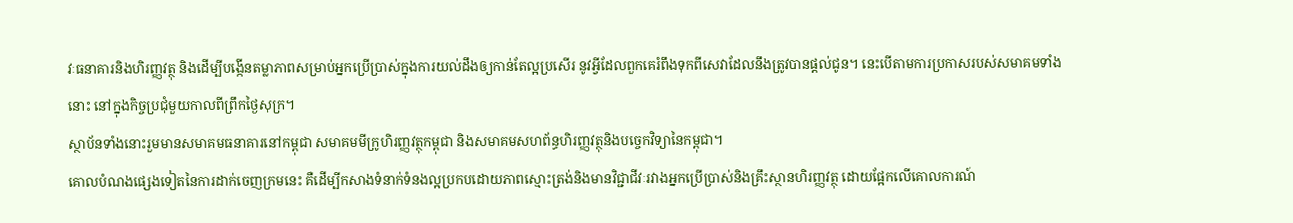វៈធនាគារនិងហិរញ្ញវត្ថុ និងដើម្បីបង្កើនតម្លាភាពសម្រាប់អ្នកប្រើប្រាស់ក្នុងការយល់ដឹងឲ្យកាន់តែល្អប្រសើរ នូវអ្វីដែលពួកគេរំពឹងទុកពីសេវាដែលនឹងត្រូវបានផ្តល់ជូន។ នេះបើតាមការប្រកាសរបស់សមាគមទាំងនោះ នៅក្នុងកិច្ចប្រជុំមួយកាលពីព្រឹកថ្ងៃសុក្រ។
ស្ថាប័នទាំងនោះរួមមានសមាគមធនាគារនៅកម្ពុជា សមាគមមីក្រូហិរញ្ញវត្ថុកម្ពុជា និងសមាគមសហព័ន្ធហិរញ្ញវត្ថុនិងបច្ចេកវិទ្យានៃកម្ពុជា។
គោលបំណងផ្សេងទៀតនៃការដាក់ចេញក្រមនេះ គឺដើម្បីកសាងទំនាក់ទំនងល្អប្រកបដោយភាពស្មោះត្រង់និងមានវិជ្ជាជីវៈរវាងអ្នកប្រើប្រាស់និងគ្រឹះស្ថានហិរញ្ញវត្ថុ ដោយផ្អែកលើគោលការណ៍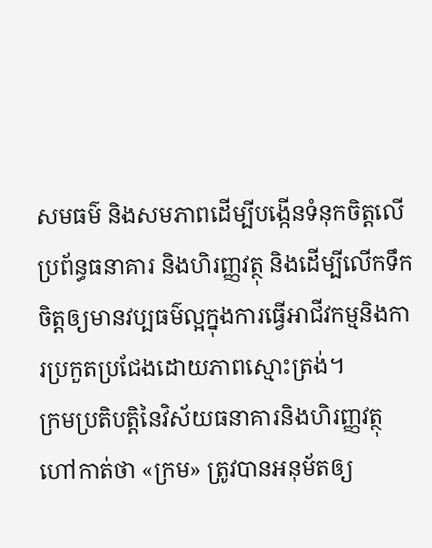សមធម៌ និងសមភាពដើម្បីបង្កើនទំនុកចិត្តលើប្រព័ន្ធធនាគារ និងហិរញ្ញវត្ថុ និងដើម្បីលើកទឹកចិត្តឲ្យមានវប្បធម៌ល្អក្នុងការធ្វើអាជីវកម្មនិងការប្រកួតប្រជែងដោយភាពស្មោះត្រង់។
ក្រមប្រតិបត្តិនៃវិស័យធនាគារនិងហិរញ្ញវត្ថុ ហៅកាត់ថា «ក្រម» ត្រូវបានអនុម័តឲ្យ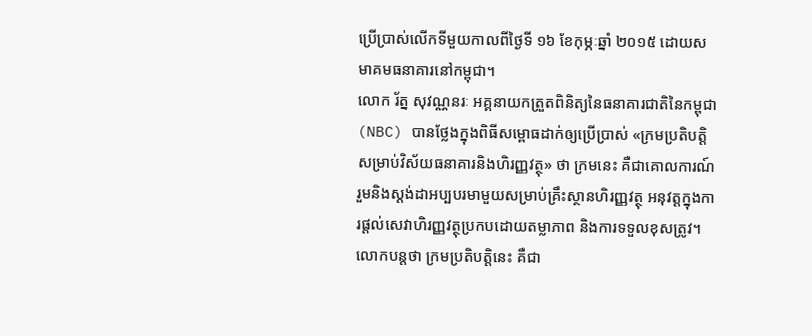ប្រើប្រាស់លើកទីមួយកាលពីថ្ងៃទី ១៦ ខែកុម្ភៈឆ្នាំ ២០១៥ ដោយសមាគមធនាគារនៅកម្ពុជា។
លោក រ័ត្ន សុវណ្ណនរៈ អគ្គនាយកត្រួតពិនិត្យនៃធនាគារជាតិនៃកម្ពុជា (NBC) បានថ្លែងក្នុងពិធីសម្ពោធដាក់ឲ្យប្រើប្រាស់ «ក្រមប្រតិបត្តិសម្រាប់វិស័យធនាគារនិងហិរញ្ញវត្ថុ» ថា ក្រមនេះ គឺជាគោលការណ៍រួមនិងស្តង់ដាអប្បបរមាមួយសម្រាប់គ្រឹះស្ថានហិរញ្ញវត្ថុ អនុវត្តក្នុងការផ្តល់សេវាហិរញ្ញវត្ថុប្រកបដោយតម្លាភាព និងការទទួលខុសត្រូវ។ លោកបន្តថា ក្រមប្រតិបត្តិនេះ គឺជា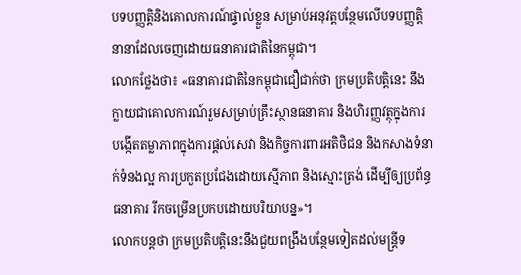បទបញ្ញត្តិនិងគោលការណ៍ផ្ទាល់ខ្លួន សម្រាប់អនុវត្តបន្ថែមលើបទបញ្ញត្តិនានាដែលចេញដោយធនាគារជាតិនៃកម្ពុជា។
លោកថ្លែងថា៖ «ធនាគារជាតិនៃកម្ពុជាជឿជាក់ថា ក្រមប្រតិបត្តិនេះ នឹងក្លាយជាគោលការណ៍រួមសម្រាប់គ្រឹះស្ថានធនាគារ និងហិរញ្ញវត្ថុក្នុងការបង្កើតតម្លាភាពក្នុងការផ្តល់សេវា និងកិច្ចការពារអតិថិជន និងកសាងទំនាក់ទំនងល្អ ការប្រកួតប្រជែងដោយស្មើភាព និងស្មោះត្រង់ ដើម្បីឲ្យប្រព័ន្ធធនាគារ រីកចម្រើនប្រកបដោយបរិយាបន្ន»។
លោកបន្តថា ក្រមប្រតិបត្តិនេះនឹងជួយពង្រឹងបន្ថែមទៀតដល់មន្ត្រីទ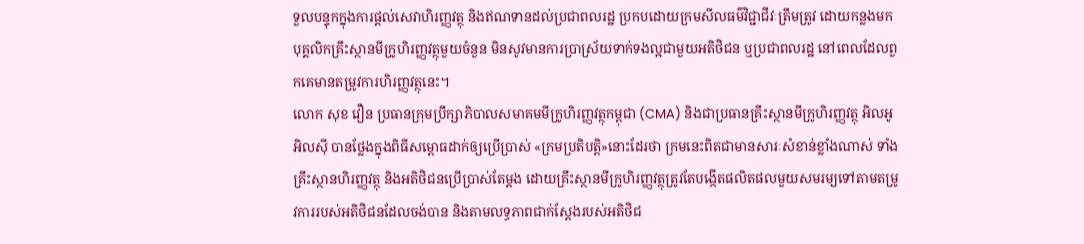ទួលបន្ទុកក្នុងការផ្តល់សេវាហិរញ្ញវត្ថុ និងឥណទានដល់ប្រជាពលរដ្ឋ ប្រកបដោយក្រមសីលធម៌វិជ្ជាជីវៈត្រឹមត្រូវ ដោយកន្លងមកបុគ្គលិកគ្រឹះស្ថានមីក្រូហិរញ្ញវត្ថុមួយចំនួន មិនសូវមានការប្រាស្រ័យទាក់ទងល្អជាមួយអតិថិជន ឬប្រជាពលរដ្ឋ នៅពេលដែលពួកគេមានតម្រូវការហិរញ្ញវត្ថុនេះ។
លោក សុខ វឿន ប្រធានក្រុមប្រឹក្សាភិបាលសមាគមមីក្រូហិរញ្ញវត្ថុកម្ពុជា (CMA) និងជាប្រធានគ្រឹះស្ថានមីក្រូហិរញ្ញវត្ថុ អិលអូអិលស៊ី បានថ្លែងក្នុងពិធីសម្ពោធដាក់ឲ្យប្រើប្រាស់ «ក្រមប្រតិបត្តិ»នោះដែរថា ក្រមនេះពិតជាមានសារៈសំខាន់ខ្លាំងណាស់ ទាំងគ្រឹះស្ថានហិរញ្ញវត្ថុ និងអតិថិជនប្រើប្រាស់តែម្តង ដោយគ្រឹះស្ថានមីក្រូហិរញ្ញវត្ថុត្រូវតែបង្កើតផលិតផលមួយសមរម្យទៅតាមតម្រូវការរបស់អតិថិជនដែលចង់បាន និងតាមលទ្ធភាពជាក់ស្តែងរបស់អតិថិជ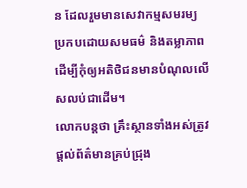ន ដែលរួមមានសេវាកម្មសមរម្យ ប្រកបដោយសមធម៌ និងតម្លាភាព ដើម្បីកុំឲ្យអតិថិជនមានបំណុលលើសលប់ជាដើម។
លោកបន្តថា គ្រឹះស្ថានទាំងអស់ត្រូវផ្តល់ព័ត៌មានគ្រប់ជ្រុង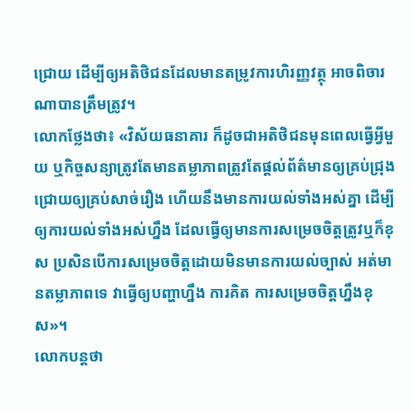ជ្រោយ ដើម្បីឲ្យអតិថិជនដែលមានតម្រូវការហិរញ្ញវត្ថុ អាចពិចារណាបានត្រឹមត្រូវ។
លោកថ្លែងថា៖ «វិស័យធនាគារ ក៏ដូចជាអតិថិជនមុនពេលធ្វើអ្វីមួយ ឬកិច្ចសន្យាត្រូវតែមានតម្លាភាពត្រូវតែផ្តល់ព័ត៌មានឲ្យគ្រប់ជ្រុងជ្រោយឲ្យគ្រប់សាច់រឿង ហើយនឹងមានការយល់ទាំងអស់គ្នា ដើម្បីឲ្យការយល់ទាំងអស់ហ្នឹង ដែលធ្វើឲ្យមានការសម្រេចចិត្តត្រូវឬក៏ខុស ប្រសិនបើការសម្រេចចិត្តដោយមិនមានការយល់ច្បាស់ អត់មានតម្លាភាពទេ វាធ្វើឲ្យបញ្ហាហ្នឹង ការគិត ការសម្រេចចិត្តហ្នឹងខុស»។
លោកបន្តថា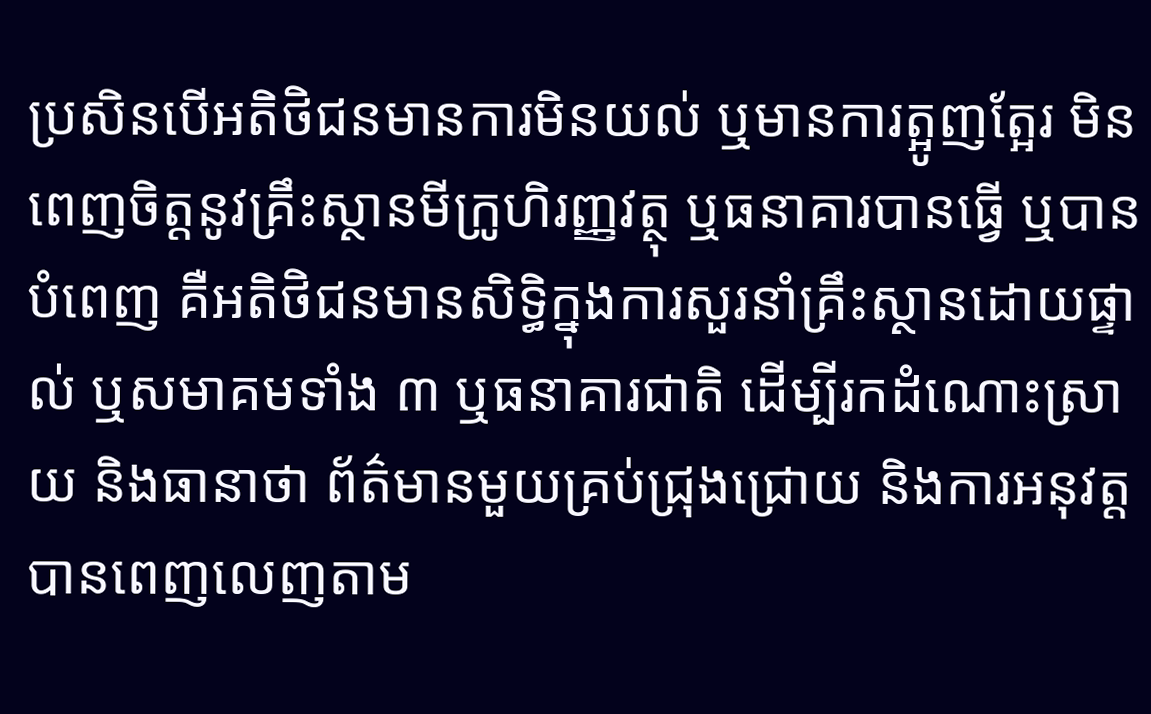ប្រសិនបើអតិថិជនមានការមិនយល់ ឬមានការត្អូញត្អែរ មិនពេញចិត្តនូវគ្រឹះស្ថានមីក្រូហិរញ្ញវត្ថុ ឬធនាគារបានធ្វើ ឬបានបំពេញ គឺអតិថិជនមានសិទ្ធិក្នុងការសួរនាំគ្រឹះស្ថានដោយផ្ទាល់ ឬសមាគមទាំង ៣ ឬធនាគារជាតិ ដើម្បីរកដំណោះស្រាយ និងធានាថា ព័ត៌មានមួយគ្រប់ជ្រុងជ្រោយ និងការអនុវត្តបានពេញលេញតាម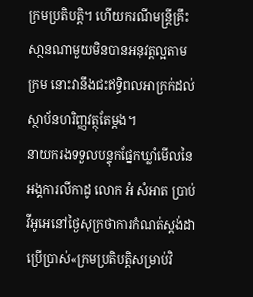ក្រមប្រតិបត្តិ។ ហើយករណីមន្ត្រីគ្រឹះសា្ថនណាមួយមិនបានអនុវត្តល្អតាមក្រម នោះវានឹងជះឥទ្ធិពលអាក្រក់ដល់ស្ថាប័នហរិញ្ញវត្ថុតែម្តង។
នាយករងទទួលបន្ទុកផ្នែកឃ្លាំមើលនៃអង្គការលីកាដូ លោក អំ សំអាត ប្រាប់វីអូអេនៅថ្ងៃសុក្រថាការកំណត់ស្តង់ដាប្រើប្រាស់«ក្រមប្រតិបត្តិសម្រាប់វិ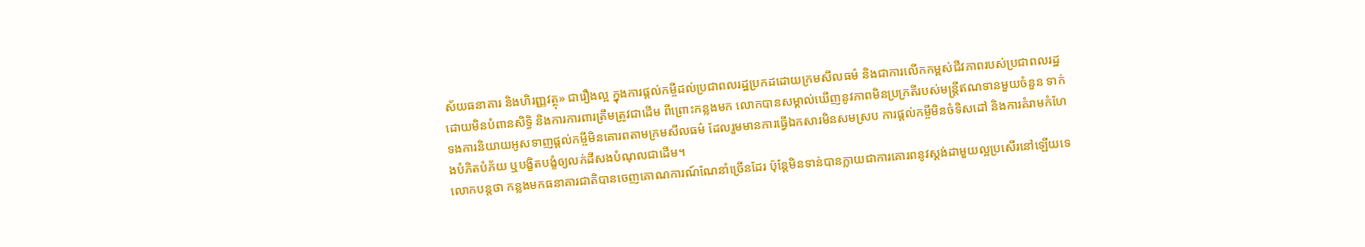ស័យធនាគារ និងហិរញ្ញវត្ថុ» ជារឿងល្អ ក្នុងការផ្តល់កម្ចីដល់ប្រជាពលរដ្ឋប្រកដដោយក្រមសីលធម៌ និងជាការលើកកម្ពស់ជីវភាពរបស់ប្រជាពលរដ្ឋ ដោយមិនបំពានសិទ្ធិ និងការការពារត្រឹមត្រូវជាដើម ពីព្រោះកន្លងមក លោកបានសម្គាល់ឃើញនូវភាពមិនប្រក្រតីរបស់មន្ត្រីឥណទានមួយចំនួន ទាក់ទងការនិយាយអូសទាញផ្តល់កម្ចីមិនគោរពតាមក្រមសីលធម៌ ដែលរួមមានការធ្វើឯកសារមិនសមស្រប ការផ្តល់កម្ចីមិនចំទិសដៅ និងការគំរាមកំហែងបំភិតបំភ័យ ឬបង្ខិតបង្ខំឲ្យលក់ដីសងបំណុលជាដើម។
លោកបន្តថា កន្លងមកធនាគារជាតិបានចេញគោណការណ៍ណែនាំច្រើនដែរ ប៉ុន្តែមិនទាន់បានក្លាយជាការគោរពនូវស្តង់ដាមួយល្អប្រសើរនៅឡើយទេ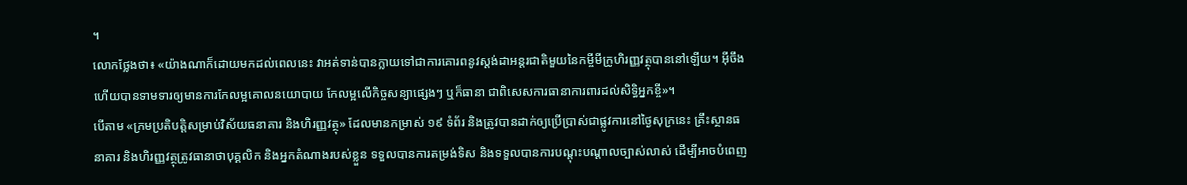។
លោកថ្លែងថា៖ «យ៉ាងណាក៏ដោយមកដល់ពេលនេះ វាអត់ទាន់បានក្លាយទៅជាការគោរពនូវស្តង់ដាអន្តរជាតិមួយនៃកម្ចីមីក្រូហិរញ្ញវត្ថុបាននៅឡើយ។ អ៊ីចឹងហើយបានទាមទារឲ្យមានការកែលម្អគោលនយោបាយ កែលម្អលើកិច្ចសន្យាផ្សេងៗ ឬក៏ធានា ជាពិសេសការធានាការពារដល់សិទ្ធិអ្នកខ្ចី»។
បើតាម «ក្រមប្រតិបត្តិសម្រាប់វិស័យធនាគារ និងហិរញ្ញវត្ថុ» ដែលមានកម្រាស់ ១៩ ទំព័រ និងត្រូវបានដាក់ឲ្យប្រើប្រាស់ជាផ្លូវការនៅថ្ងៃសុក្រនេះ គ្រឹះស្ថានធនាគារ និងហិរញ្ញវត្ថុត្រូវធានាថាបុគ្គលិក និងអ្នកតំណាងរបស់ខ្លួន ទទួលបានការតម្រង់ទិស និងទទួលបានការបណ្តុះបណ្តាលច្បាស់លាស់ ដើម្បីអាចបំពេញ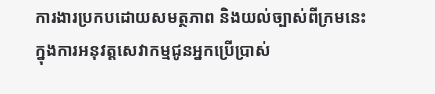ការងារប្រកបដោយសមត្ថភាព និងយល់ច្បាស់ពីក្រមនេះ ក្នុងការអនុវត្តសេវាកម្មជូនអ្នកប្រើប្រាស់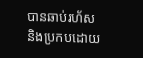បានឆាប់រហ័ស និងប្រកបដោយ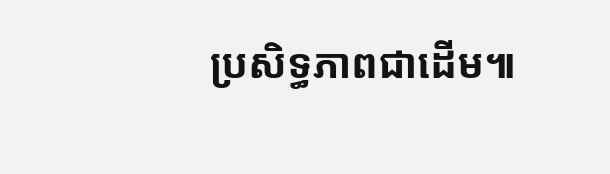ប្រសិទ្ធភាពជាដើម៕